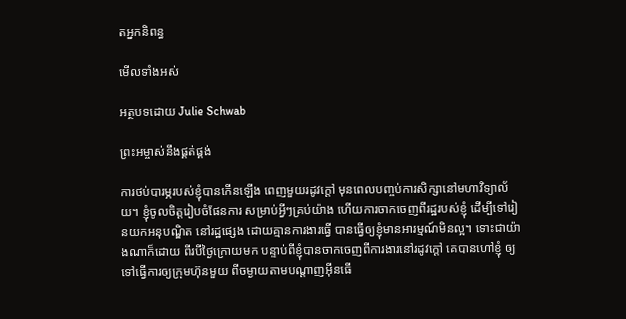តអ្នកនិពន្ធ

មើលទាំងអស់

អត្ថបទដោយ Julie Schwab

ព្រះអម្ចាស់នឹងផ្គត់ផ្គង់

ការថប់បារម្ភរបស់ខ្ញុំបានកើនឡើង ពេញមួយរដូវក្តៅ មុនពេលបញ្ចប់ការសិក្សានៅមហាវិទ្យាល័យ។ ខ្ញុំចូលចិត្តរៀបចំផែនការ សម្រាប់អ្វីៗគ្រប់យ៉ាង ហើយការចាកចេញពីរដ្ឋរបស់ខ្ញុំ ដើម្បីទៅរៀនយកអនុបណ្ឌិត នៅរដ្ឋផ្សេង ដោយគ្មានការងារធ្វើ បានធ្វើឲ្យខ្ញុំមានអារម្មណ៍មិនល្អ។ ទោះជាយ៉ាងណាក៏ដោយ ពីរបីថ្ងៃក្រោយមក បន្ទាប់ពីខ្ញុំបានចាកចេញពីការងារនៅរដូវក្តៅ គេបានហៅខ្ញុំ ឲ្យទៅធ្វើការឲ្យក្រុមហ៊ុនមួយ ពីចម្ងាយតាមបណ្តាញអ៊ីនធើ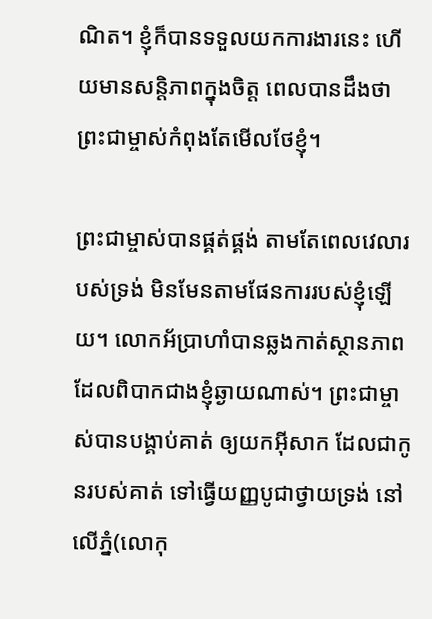ណិត។ ខ្ញុំក៏បានទទួលយកការងារនេះ ហើយមានសន្តិភាពក្នុងចិត្ត ពេលបានដឹងថា ព្រះជាម្ចាស់កំពុងតែមើលថែខ្ញុំ។

ព្រះជាម្ចាស់បានផ្គត់ផ្គង់ តាមតែពេលវេលារបស់ទ្រង់ មិនមែនតាមផែនការរបស់ខ្ញុំឡើយ។ លោកអ័ប្រាហាំបានឆ្លងកាត់ស្ថានភាពដែលពិបាកជាងខ្ញុំឆ្ងាយណាស់។ ព្រះជាម្ចាស់បានបង្គាប់គាត់ ឲ្យយកអ៊ីសាក ដែលជាកូនរបស់គាត់ ទៅធ្វើយញ្ញបូជាថ្វាយទ្រង់ នៅលើភ្នំ(លោកុ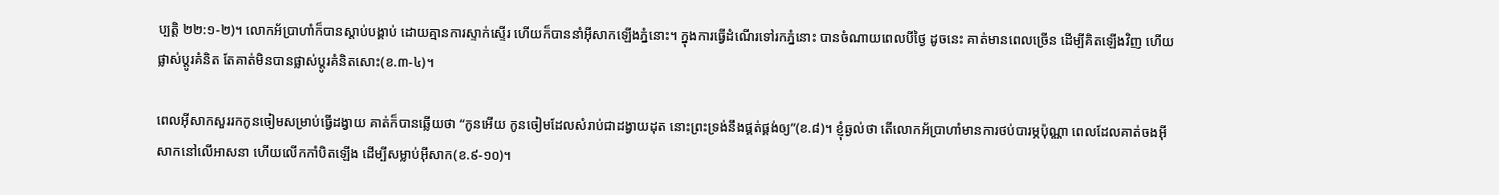ប្បត្តិ ២២:១-២)។ លោកអ័ប្រាហាំក៏បានស្តាប់បង្គាប់ ដោយគ្មានការស្ទាក់ស្ទើរ ហើយក៏បាននាំអ៊ីសាកឡើងភ្នំនោះ។ ក្នុងការធ្វើដំណើរទៅរកភ្នំនោះ បានចំណាយពេលបីថ្ងៃ ដូចនេះ គាត់មានពេលច្រើន ដើម្បីគិតឡើងវិញ ហើយផ្លាស់ប្តូរគំនិត តែគាត់មិនបានផ្លាស់ប្តូរគំនិតសោះ(ខ.៣-៤)។

ពេលអ៊ីសាកសួររកកូនចៀមសម្រាប់ធ្វើដង្វាយ គាត់ក៏បានឆ្លើយថា “កូនអើយ កូនចៀមដែលសំរាប់ជាដង្វាយដុត នោះព្រះទ្រង់នឹងផ្គត់ផ្គង់ឲ្យ”(ខ.៨)។ ខ្ញុំឆ្ងល់ថា តើលោកអ័ប្រាហាំមានការថប់បារម្ភប៉ុណ្ណា ពេលដែលគាត់ចងអ៊ីសាកនៅលើអាសនា ហើយលើកកាំបិតឡើង ដើម្បីសម្លាប់អ៊ីសាក(ខ.៩-១០)។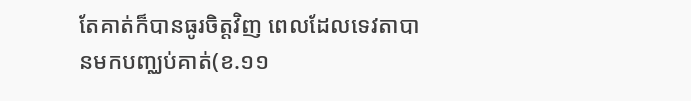តែគាត់ក៏បានធូរចិត្តវិញ ពេលដែលទេវតាបានមកបញ្ឈប់គាត់(ខ.១១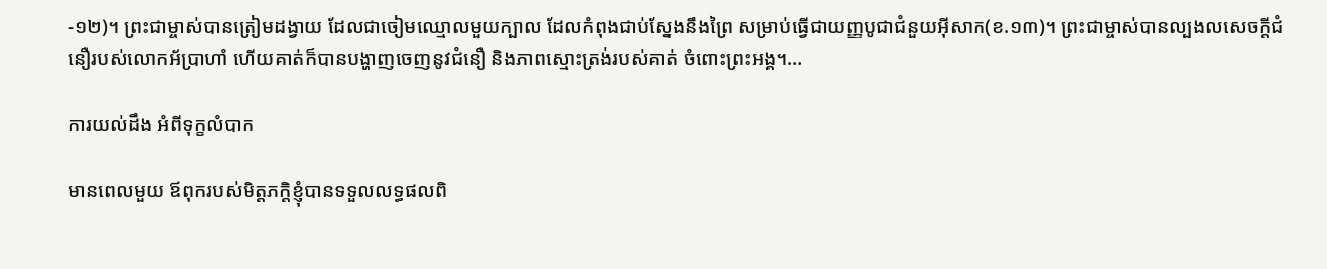-១២)។ ព្រះជាម្ចាស់បានត្រៀមដង្វាយ ដែលជាចៀមឈ្មោលមួយក្បាល ដែលកំពុងជាប់ស្នែងនឹងព្រៃ សម្រាប់ធ្វើជាយញ្ញបូជាជំនួយអ៊ីសាក(ខ.១៣)។ ព្រះជាម្ចាស់បានល្បងលសេចក្តីជំនឿរបស់លោកអ័ប្រាហាំ ហើយគាត់ក៏បានបង្ហាញចេញនូវជំនឿ និងភាពស្មោះត្រង់របស់គាត់ ចំពោះព្រះអង្គ។…

ការយល់ដឹង អំពីទុក្ខលំបាក

មានពេលមួយ ឪពុករបស់មិត្តភក្តិខ្ញុំបានទទួលលទ្ធផលពិ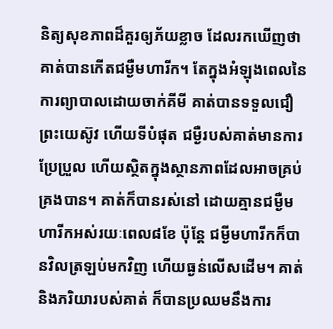និត្យសុខភាពដ៏គួរឲ្យភ័យខ្លាច ដែលរកឃើញថា គាត់បានកើតជម្ងឺមហារីក។ តែក្នុងអំឡុងពេលនៃការព្យាបាលដោយចាក់គីមី គាត់បានទទួលជឿព្រះយេស៊ូវ ហើយទីបំផុត ជម្ងឺរបស់គាត់មានការប្រែប្រួល ហើយស្ថិតក្នុងស្ថានភាពដែលអាចគ្រប់គ្រងបាន។ គាត់ក៏បានរស់នៅ ដោយគ្មានជម្ងឺមហារីកអស់រយៈពេល៨ខែ ប៉ុន្តែ ជម្ងីមហារីកក៏បានវិលត្រឡប់មកវិញ ហើយធ្ងន់លើសដើម។ គាត់ និងភរិយារបស់គាត់ ក៏បានប្រឈមនឹងការ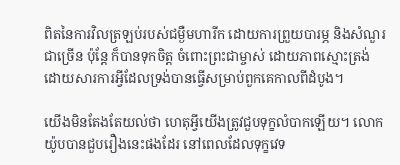ពិតនៃការវិលត្រឡប់របស់ជម្ងឺមហារីក ដោយការព្រួយបារម្ភ និងសំណួរជាច្រើន ប៉ុន្តែ ក៏បានទុកចិត្ត ចំពោះព្រះជាម្ចាស់ ដោយភាពស្មោះត្រង់ ដោយសារការអ្វីដែលទ្រង់បានធ្វើសម្រាប់ពួកគេកាលពីដំបូង។

យើងមិនតែងតែយល់ថា ហេតុអ្វីយើងត្រូវជួបទុក្ខលំបាកឡើយ។ លោកយ៉ូបបានជួបរឿងនេះផងដែរ នៅពេលដែលទុក្ខវេទ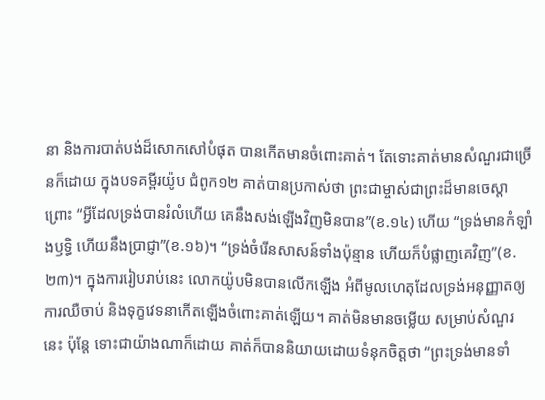នា និងការបាត់បង់ដ៏សោកសៅបំផុត បានកើតមានចំពោះគាត់។ តែទោះគាត់មានសំណួរជាច្រើនក៏ដោយ ក្នុងបទគម្ពីរយ៉ូប ជំពូក១២ គាត់បានប្រកាស់ថា ព្រះជាម្ចាស់ជាព្រះដ៏មានចេស្តា ព្រោះ “អ្វីដែលទ្រង់បានរំលំហើយ គេនឹងសង់ឡើងវិញមិនបាន”(ខ.១៤) ហើយ “ទ្រង់មានកំឡាំងឫទ្ធិ ហើយនឹងប្រាជ្ញា”(ខ.១៦)។ “ទ្រង់ចំរើនសាសន៍ទាំងប៉ុន្មាន ហើយក៏បំផ្លាញគេវិញ”(ខ.២៣)។ ក្នុងការរៀបរាប់នេះ លោកយ៉ូបមិនបានលើកឡើង អំពីមូលហេតុដែលទ្រង់អនុញ្ញាតឲ្យការឈឺចាប់ និងទុក្ខវេទនាកើតឡើងចំពោះគាត់ឡើយ។ គាត់មិនមានចម្លើយ សម្រាប់សំណួរនេះ ប៉ុន្តែ ទោះជាយ៉ាងណាក៏ដោយ គាត់ក៏បាននិយាយដោយទំនុកចិត្តថា “ព្រះទ្រង់មានទាំ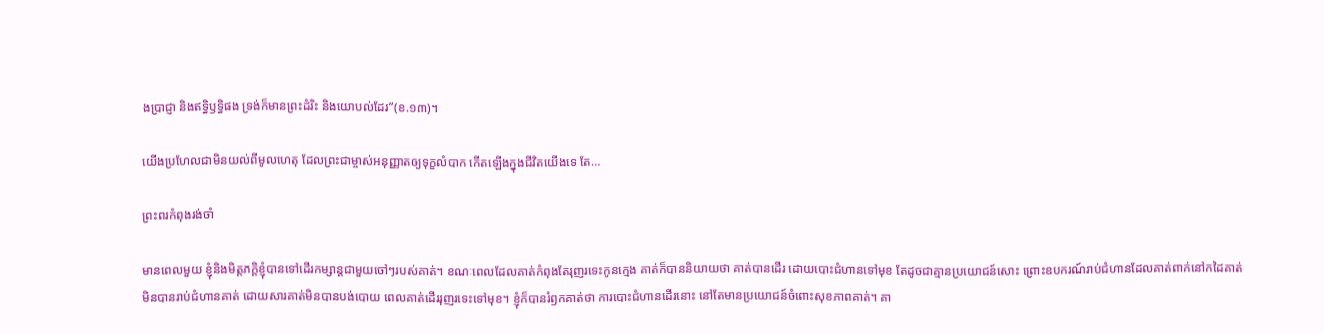ងប្រាជ្ញា និងឥទ្ធិឫទ្ធិផង ទ្រង់ក៏មានព្រះដំរិះ និងយោបល់ដែរ”(ខ.១៣)។

យើងប្រហែលជាមិនយល់ពីមូលហេតុ ដែលព្រះជាម្ចាស់អនុញ្ញាតឲ្យទុក្ខលំបាក កើតឡើងក្នុងជីវិតយើងទេ តែ…

ព្រះពរកំពុងរង់ចាំ

មានពេលមួយ ខ្ញុំនិងមិត្តភក្តិខ្ញុំបានទៅដើរកម្សាន្តជាមួយចៅៗរបស់គាត់។ ខណៈពេលដែលគាត់កំពុងតែរុញរទេះកូនក្មេង គាត់ក៏បាននិយាយថា គាត់បានដើរ ដោយបោះជំហានទៅមុខ តែដូចជាគ្មានប្រយោជន៍សោះ ព្រោះឧបករណ៍រាប់ជំហានដែលគាត់ពាក់នៅកដៃគាត់ មិនបានរាប់ជំហានគាត់ ដោយសារគាត់មិនបានបង់បោយ ពេលគាត់ដើររុញរទេះទៅមុខ។ ខ្ញុំក៏បានរំឭកគាត់ថា ការបោះជំហានដើរនោះ នៅតែមានប្រយោជន៍ចំពោះសុខភាពគាត់។ គា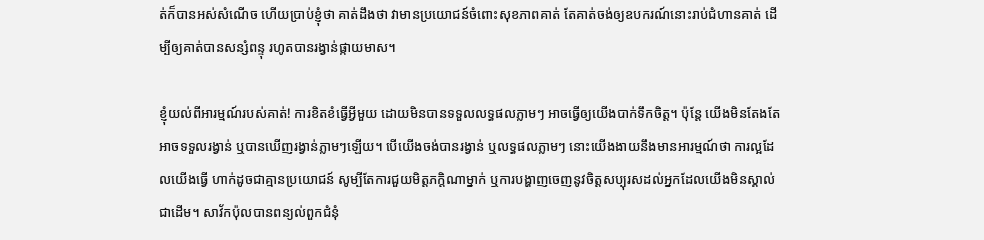ត់ក៏បានអស់សំណើច ហើយប្រាប់ខ្ញុំថា គាត់ដឹងថា វាមានប្រយោជន៍ចំពោះសុខភាពគាត់ តែគាត់ចង់ឲ្យឧបករណ៍នោះរាប់ជំហានគាត់ ដើម្បីឲ្យគាត់បានសន្សំពន្ទុ រហូតបានរង្វាន់ផ្កាយមាស។

ខ្ញុំយល់ពីអារម្មណ៍របស់គាត់! ការខិតខំធ្វើអ្វីមួយ ដោយមិនបានទទួលលទ្ធផលភ្លាមៗ អាចធ្វើឲ្យយើងបាក់ទឹកចិត្ត។ ប៉ុន្តែ យើងមិនតែងតែអាចទទួលរង្វាន់ ឬបានឃើញរង្វាន់ភ្លាមៗឡើយ។ បើយើងចង់បានរង្វាន់ ឬលទ្ធផលភ្លាមៗ នោះយើងងាយនឹងមានអារម្មណ៍ថា ការល្អដែលយើងធ្វើ ហាក់ដូចជាគ្មានប្រយោជន៍ សូម្បីតែការជួយមិត្តភក្តិណាម្នាក់ ឬការបង្ហាញចេញនូវចិត្តសប្បុរសដល់អ្នកដែលយើងមិនស្គាល់ជាដើម។ សាវ័កប៉ុលបានពន្យល់ពួកជំនុំ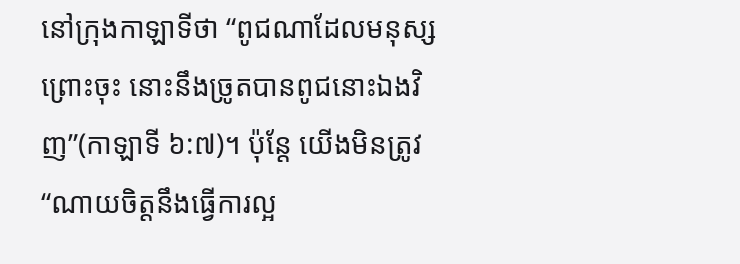នៅក្រុងកាឡាទីថា “ពូជណាដែលមនុស្សព្រោះចុះ នោះនឹងច្រូតបានពូជនោះឯងវិញ”(កាឡាទី ៦:៧)។ ប៉ុន្តែ យើងមិនត្រូវ “ណាយចិត្តនឹងធ្វើការល្អ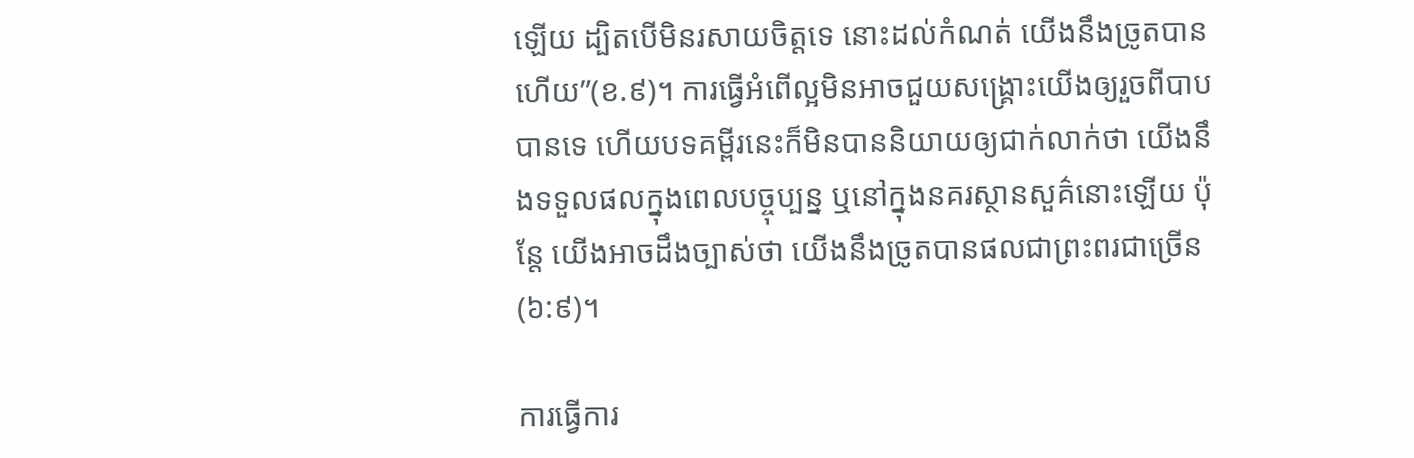ឡើយ ដ្បិតបើមិនរសាយចិត្តទេ នោះដល់កំណត់ យើងនឹងច្រូតបានហើយ”(ខ.៩)។ ការធ្វើអំពើល្អមិនអាចជួយសង្រ្គោះយើងឲ្យរួចពីបាបបានទេ ហើយបទគម្ពីរនេះក៏មិនបាននិយាយឲ្យជាក់លាក់ថា យើងនឹងទទួលផលក្នុងពេលបច្ចុប្បន្ន ឬនៅក្នុងនគរស្ថានសួគ៌នោះឡើយ ប៉ុន្តែ យើងអាចដឹងច្បាស់ថា យើងនឹងច្រូតបានផលជាព្រះពរជាច្រើន(៦:៩)។

ការធ្វើការ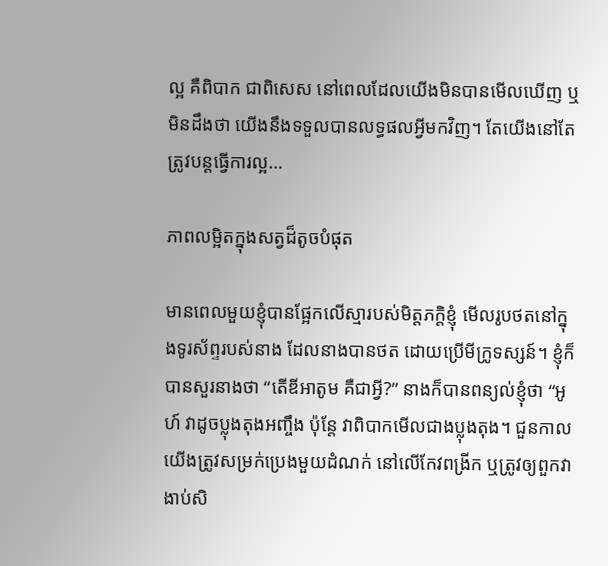ល្អ គឺពិបាក ជាពិសេស នៅពេលដែលយើងមិនបានមើលឃើញ ឬមិនដឹងថា យើងនឹងទទួលបានលទ្ធផលអ្វីមកវិញ។ តែយើងនៅតែត្រូវបន្តធ្វើការល្អ…

ភាពលម្អិតក្នុងសត្វដ៏តូចបំផុត

មានពេលមួយខ្ញុំបានផ្អែកលើស្មារបស់មិត្តភក្តិខ្ញុំ មើលរូបថតនៅក្នុងទូរស័ព្ទរបស់នាង ដែលនាងបានថត ដោយប្រើមីក្រូទស្សន៍។ ខ្ញុំក៏បានសួរនាងថា “តើឌីអាតូម គឺជាអ្វី?” នាងក៏បានពន្យល់ខ្ញុំថា “អូហ៍ វាដូចប្លុងតុងអញ្ចឹង ប៉ុន្តែ វាពិបាកមើលជាងប្លុងតុង។ ជួនកាល យើងត្រូវសម្រក់ប្រេងមួយដំណក់ នៅលើកែវពង្រីក ឬត្រូវឲ្យពួកវាងាប់សិ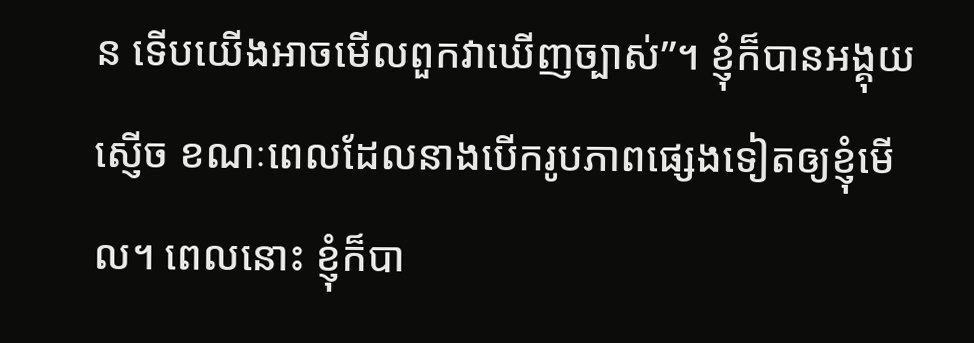ន ទើបយើងអាចមើលពួកវាឃើញច្បាស់”។ ខ្ញុំក៏បានអង្គុយស្ញើច ខណៈពេលដែលនាងបើករូបភាពផ្សេងទៀតឲ្យខ្ញុំមើល។ ពេលនោះ ខ្ញុំក៏បា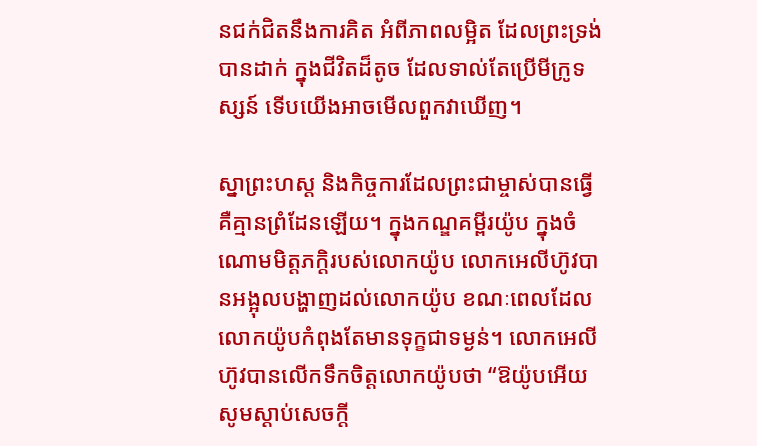នជក់ជិតនឹងការគិត អំពីភាពលម្អិត ដែលព្រះទ្រង់បានដាក់ ក្នុងជីវិតដ៏តូច ដែលទាល់តែប្រើមីក្រូទស្សន៍ ទើបយើងអាចមើលពួកវាឃើញ។

ស្នាព្រះហស្ត និងកិច្ចការដែលព្រះជាម្ចាស់បានធ្វើ គឺគ្មានព្រំដែនឡើយ។ ក្នុងកណ្ឌគម្ពីរយ៉ូប ក្នុងចំណោមមិត្តភក្តិរបស់លោកយ៉ូប លោកអេលីហ៊ូវបានអង្អុលបង្ហាញដល់លោកយ៉ូប ខណៈពេលដែលលោកយ៉ូបកំពុងតែមានទុក្ខជាទម្ងន់។ លោកអេលីហ៊ូវបានលើកទឹកចិត្តលោកយ៉ូបថា “ឱយ៉ូបអើយ សូមស្តាប់សេចក្តី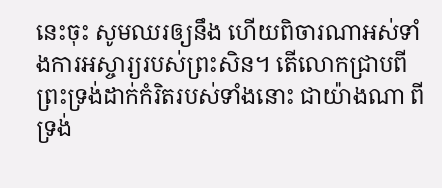នេះចុះ សូមឈរឲ្យនឹង ហើយពិចារណាអស់ទាំងការអស្ចារ្យរបស់ព្រះសិន។ តើលោកជ្រាបពីព្រះទ្រង់ដាក់កំរិតរបស់ទាំងនោះ ជាយ៉ាងណា ពីទ្រង់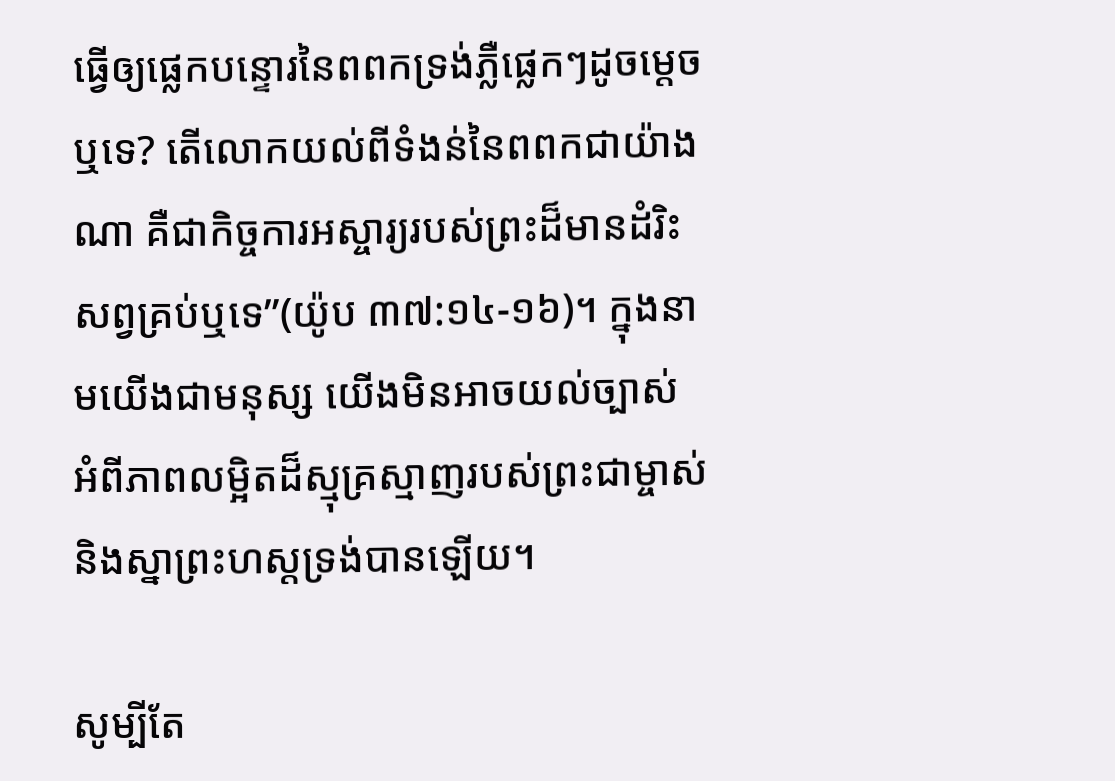ធ្វើឲ្យផ្លេកបន្ទោរនៃពពកទ្រង់ភ្លឺផ្លេកៗដូចម្តេចឬទេ? តើលោកយល់ពីទំងន់នៃពពកជាយ៉ាងណា គឺជាកិច្ចការអស្ចារ្យរបស់ព្រះដ៏មានដំរិះសព្វគ្រប់ឬទេ”(យ៉ូប ៣៧:១៤-១៦)។ ក្នុងនាមយើងជាមនុស្ស យើងមិនអាចយល់ច្បាស់ អំពីភាពលម្អិតដ៏ស្មុគ្រស្មាញរបស់ព្រះជាម្ចាស់ និងស្នាព្រះហស្តទ្រង់បានឡើយ។

សូម្បីតែ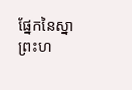ផ្នែកនៃស្នាព្រះហ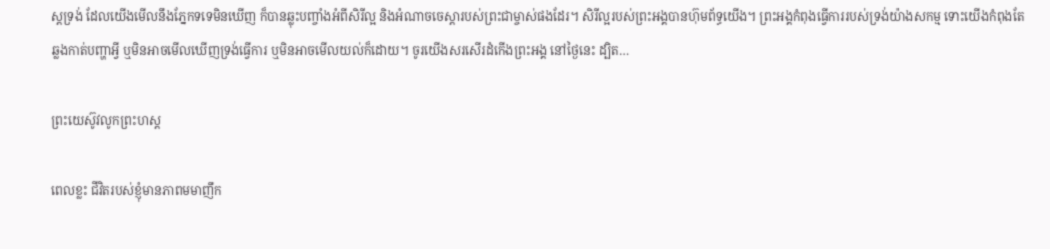ស្តទ្រង់ ដែលយើងមើលនឹងភ្នែកទទេមិនឃើញ ក៏បានឆ្លុះបញ្ចាំងអំពីសិរីល្អ និងអំណាចចេស្តារបស់ព្រះជាម្ចាស់ផងដែរ។ សិរីល្អរបស់ព្រះអង្គបានហ៊ុមព័ទ្ធយើង។ ព្រះអង្គកំពុងធ្វើការរបស់ទ្រង់យ៉ាងសកម្ម ទោះយើងកំពុងតែឆ្លងកាត់បញ្ហាអ្វី ឬមិនអាចមើលឃើញទ្រង់ធ្វើការ ឬមិនអាចមើលយល់ក៏ដោយ។ ចូរយើងសរសើរដំកើងព្រះអង្គ នៅថ្ងៃនេះ ដ្បិត…

ព្រះយេស៊ូវលូកព្រះហស្ត

ពេលខ្លះ ជីវិតរបស់ខ្ញុំមានភាពមមាញឹក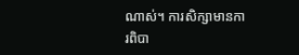ណាស់។ ការសិក្សាមានការពិបា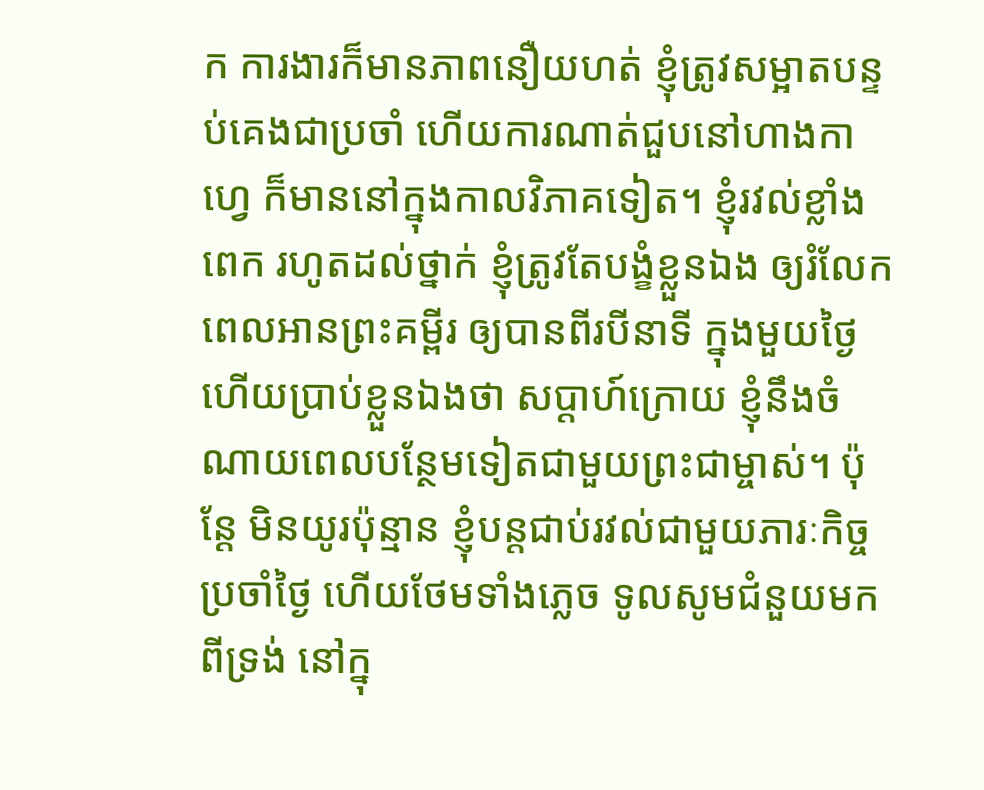ក ការងារក៏មានភាពនឿយហត់ ខ្ញុំត្រូវសម្អាតបន្ទប់គេងជាប្រចាំ ហើយការណាត់ជួបនៅហាងកាហ្វេ ក៏មាននៅក្នុងកាលវិភាគទៀត។ ខ្ញុំរវល់ខ្លាំងពេក រហូតដល់ថ្នាក់ ខ្ញុំត្រូវតែបង្ខំខ្លួនឯង ឲ្យរំលែកពេលអានព្រះគម្ពីរ ឲ្យបានពីរបីនាទី ក្នុងមួយថ្ងៃ ហើយប្រាប់ខ្លួនឯងថា សប្ដាហ៍ក្រោយ ខ្ញុំនឹងចំណាយពេលបន្ថែមទៀតជាមួយព្រះជាម្ចាស់។ ប៉ុន្តែ មិនយូរប៉ុន្មាន ខ្ញុំបន្តជាប់រវល់ជាមួយភារៈកិច្ចប្រចាំថ្ងៃ ហើយថែមទាំងភ្លេច ទូលសូមជំនួយមកពីទ្រង់ នៅក្នុ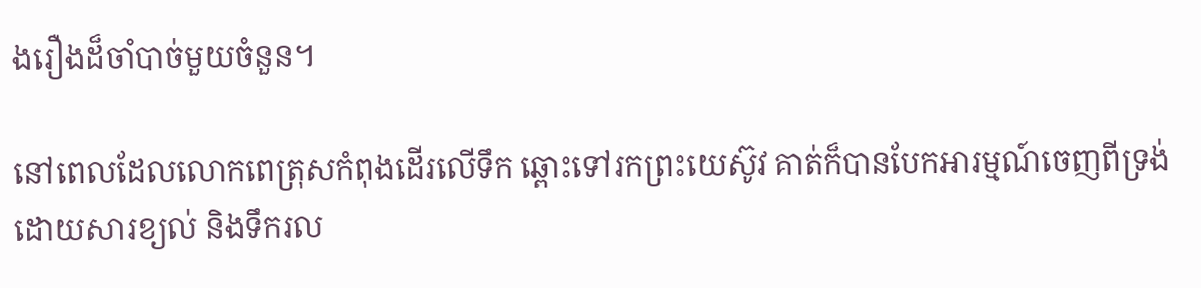ងរឿងដ៏ចាំបាច់មួយចំនួន។

នៅពេលដែលលោកពេត្រុសកំពុងដើរលើទឹក ឆ្ពោះទៅរកព្រះយេស៊ូវ គាត់ក៏បានបែកអារម្មណ៍ចេញពីទ្រង់ ដោយសារខ្យល់ និងទឹករល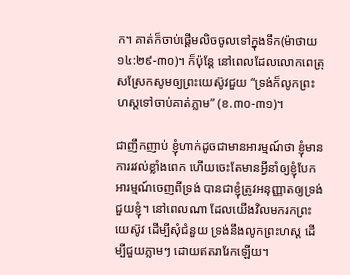ក។ គាត់ក៏ចាប់ផ្ដើមលិចចូលទៅក្នុងទឹក(ម៉ាថាយ ១៤:២៩-៣០)។ ក៏ប៉ុន្តែ នៅពេលដែលលោកពេត្រុសស្រែកសូមឲ្យព្រះយេស៊ូវជួយ “ទ្រង់ក៏លូកព្រះហស្តទៅចាប់គាត់ភ្លាម” (ខ.៣០-៣១)។

ជាញឹកញាប់ ខ្ញុំហាក់ដូចជាមានអារម្មណ៍ថា ខ្ញុំមានការរវល់ខ្លាំងពេក ហើយចេះតែមានអ្វីនាំឲ្យខ្ញុំបែកអារម្មណ៍ចេញពីទ្រង់ បានជាខ្ញុំត្រូវអនុញ្ញាតឲ្យទ្រង់ជួយខ្ញុំ។ នៅពេលណា ដែលយើងវិលមករកព្រះយេស៊ូវ ដើម្បីសុំជំនួយ ទ្រង់នឹងលូកព្រះហស្ត ដើម្បីជួយភ្លាមៗ ដោយឥតរារែកឡើយ។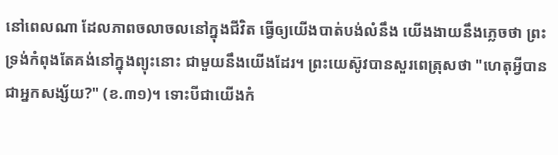នៅពេលណា ដែលភាពចលាចលនៅក្នុងជីវិត ធ្វើឲ្យយើងបាត់បង់លំនឹង យើងងាយនឹងភ្លេចថា ព្រះទ្រង់កំពុងតែគង់នៅក្នុងព្យុះនោះ ជាមួយនឹងយើងដែរ។ ព្រះយេស៊ូវបានសួរពេត្រុសថា "ហេតុអ្វីបានជាអ្នកសង្ស័យ?" (ខ.៣១)។ ទោះបីជាយើងកំ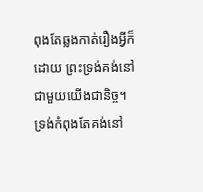ពុងតែឆ្លងកាត់រឿងអ្វីក៏ដោយ ព្រះទ្រង់គង់នៅជាមួយយើងជានិច្ច។ ទ្រង់កំពុងតែគង់នៅ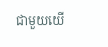ជាមួយយើ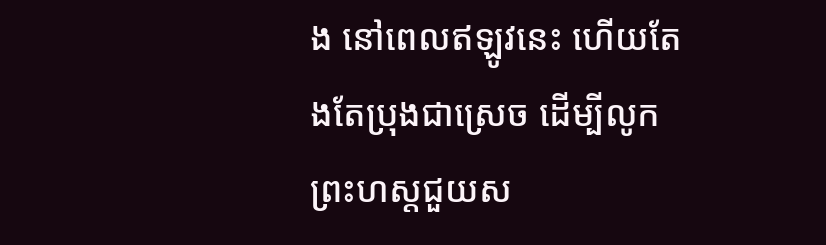ង នៅពេលឥឡូវនេះ ហើយតែងតែប្រុងជាស្រេច ដើម្បីលូកព្រះហស្តជួយស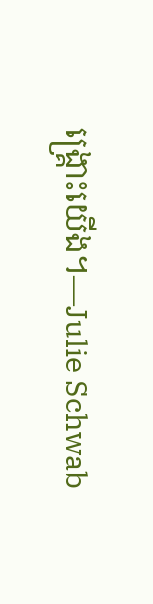ង្រ្គោះយើង។—Julie Schwab